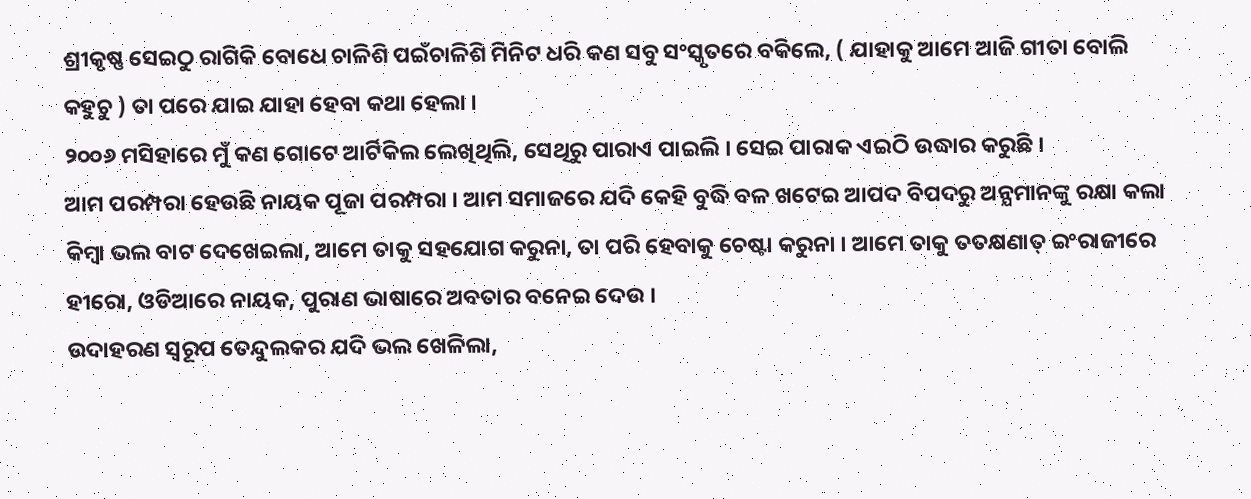ଶ୍ରୀକୃଷ୍ଣ ସେଇଠୁ ରାଗିକି ବୋଧେ ଚାଳିଶି ପଇଁଚାଳିଶି ମିନିଟ ଧରି କଣ ସବୁ ସଂସ୍କୃତରେ ବକିଲେ, ( ଯାହାକୁ ଆମେ ଆଜି ଗୀତା ବୋଲି କହୁଚୁ ) ତା ପରେ ଯାଇ ଯାହା ହେବା କଥା ହେଲା ।
୨୦୦୬ ମସିହାରେ ମୁଁ କଣ ଗୋଟେ ଆର୍ଟିକିଲ ଲେଖିଥିଲି, ସେଥିରୁ ପାରାଏ ପାଇଲି । ସେଇ ପାରାକ ଏଇଠି ଉଦ୍ଧାର କରୁଛି ।
ଆମ ପରମ୍ପରା ହେଉଛି ନାୟକ ପୂଜା ପରମ୍ପରା । ଆମ ସମାଜରେ ଯଦି କେହି ବୁଦ୍ଧି ବଳ ଖଟେଇ ଆପଦ ବିପଦରୁ ଅନ୍ଯମାନଙ୍କୁ ରକ୍ଷା କଲା କିମ୍ୱା ଭଲ ବାଟ ଦେଖେଇଲା, ଆମେ ତାକୁ ସହଯୋଗ କରୁନା, ତା ପରି ହେବାକୁ ଚେଷ୍ଟା କରୁନା । ଆମେ ତାକୁ ତତକ୍ଷଣାତ୍ ଇଂରାଜୀରେ ହୀରୋ, ଓଡିଆରେ ନାୟକ, ପୁରାଣ ଭାଷାରେ ଅବତାର ବନେଇ ଦେଉ ।
ଉଦାହରଣ ସ୍ୱରୂପ ତେନ୍ଦୁଲକର ଯଦି ଭଲ ଖେଳିଲା,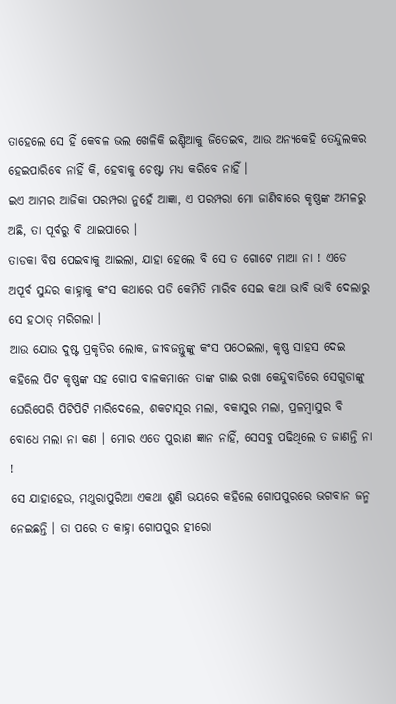ତାହେଲେ ସେ ହିଁ କେବଳ ଭଲ ଖେଳିକି ଇଣ୍ଡିଆକୁ ଜିତେଇବ, ଆଉ ଅନ୍ଯକେହି ତେନ୍ଦୁଲକର ହେଇପାରିବେ ନାହିଁ କି, ହେବାକୁ ଚେଷ୍ଟା ମଧ୍ଯ କରିବେ ନାହିଁ ।
ଇଏ ଆମର ଆଜିକା ପରମ୍ପରା ନୁହେଁ ଆଜ୍ଞା, ଏ ପରମ୍ପରା ମୋ ଜାଣିବାରେ କୃଷ୍ଣଙ୍କ ଅମଳରୁ ଅଛି, ତା ପୂର୍ବରୁ ବି ଥାଇପାରେ ।
ତାଡକା ବିଷ ପେଇବାକୁ ଆଇଲା, ଯାହା ହେଲେ ବି ସେ ତ ଗୋଟେ ମାଆ ନା ! ଏଡେ ଅପୂର୍ବ ସୁନ୍ଦର କାହ୍ନାକୁ କଂସ କଥାରେ ପଡି କେମିତି ମାରିବ ସେଇ କଥା ଭାବି ଭାବି ଦେଲାରୁ ସେ ହଠାତ୍ ମରିଗଲା ।
ଆଉ ଯୋଉ ଦୁଷ୍ଟ ପ୍ରକୃତିର ଲୋକ, ଜୀବଜନ୍ତୁଙ୍କୁ କଂସ ପଠେଇଲା, କୃଷ୍ଣ ସାହସ ଦେଇ କହିଲେ ପିଟ କୃଷ୍ଣଙ୍କ ସହ ଗୋପ ବାଳକମାନେ ତାଙ୍କ ଗାଈ ରଖା କେନ୍ଦୁବାଡିରେ ସେଗୁଡାଙ୍କୁ ଘେରିପେରି ପିଟିପିଟି ମାରିଦେଲେ, ଶକଟାସୂର ମଲା, ବକାସୁର ମଲା, ପ୍ରଳମ୍ୱାସୁର ବି ବୋଧେ ମଲା ନା କଣ । ମୋର ଏତେ ପୁରାଣ ଜ୍ଞାନ ନାହିଁ, ସେସବୁ ପଢିଥିଲେ ତ ଜାଣନ୍ତି ନା !
ସେ ଯାହାହେଉ, ମଥୁରାପୁରିଆ ଏକଥା ଶୁଣି ଭୟରେ କହିଲେ ଗୋପପୁରରେ ଭଗବାନ ଜନ୍ମ ନେଇଛନ୍ତି । ତା ପରେ ତ କାହ୍ନା ଗୋପପୁର ହୀରୋ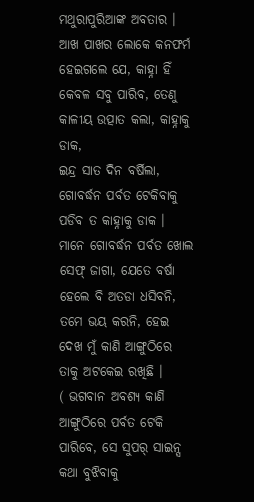ମଥୁରାପୁରିଆଙ୍କ ଅବତାର ।
ଆଖ ପାଖର ଲୋକେ କନଫର୍ମ ହେଇଗଲେ ଯେ, କାହ୍ନା ହିଁ କେବଳ ସବୁ ପାରିବ, ତେଣୁ କାଳୀୟ ଉତ୍ପାତ କଲା, କାହ୍ନାକୁ ଡାକ,
ଇନ୍ଦ୍ର ସାତ ଦିନ ବର୍ଷିଲା, ଗୋବର୍ଦ୍ଧନ ପର୍ବତ ଟେକିବାକୁ ପଡିବ ତ କାହ୍ନାକୁ ଡାକ ।
ମାନେ ଗୋବର୍ଦ୍ଧନ ପର୍ବତ ଖୋଲ ସେଫ୍ ଜାଗା, ଯେତେ ବର୍ଷା ହେଲେ ବି ଅତଡା ଧସିବନି, ତମେ ଭୟ କରନି, ହେଇ ଦେଖ ମୁଁ କାଣି ଆଙ୍ଗୁଠିରେ ତାକୁ ଅଟକେଇ ରଖିଛି ।
( ଭଗବାନ ଅବଶ୍ୟ କାଣି ଆଙ୍ଗୁଠିରେ ପର୍ବତ ଟେକି ପାରିବେ, ସେ ସୁପର୍ ସାଇନ୍ସ କଥା ବୁଝିବାକୁ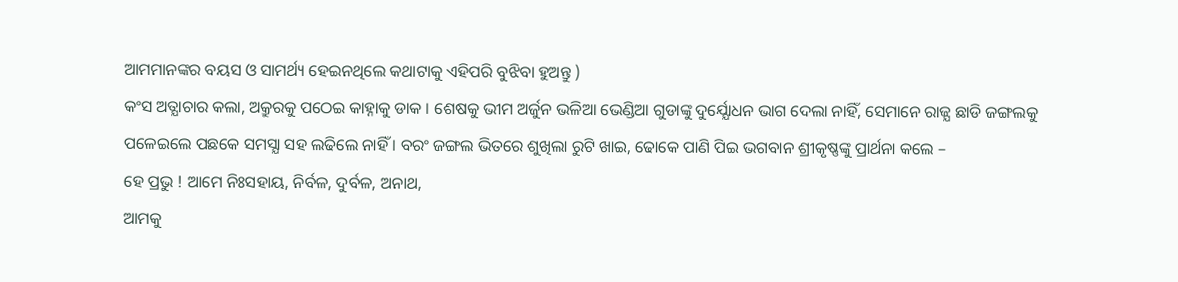ଆମମାନଙ୍କର ବୟସ ଓ ସାମର୍ଥ୍ୟ ହେଇନଥିଲେ କଥାଟାକୁ ଏହିପରି ବୁଝିବା ହୁଅନ୍ତୁ )
କଂସ ଅତ୍ଯାଚାର କଲା, ଅକ୍ରୁରକୁ ପଠେଇ କାହ୍ନାକୁ ଡାକ । ଶେଷକୁ ଭୀମ ଅର୍ଜୁନ ଭଳିଆ ଭେଣ୍ଡିଆ ଗୁଡାଙ୍କୁ ଦୁର୍ଯ୍ଯୋଧନ ଭାଗ ଦେଲା ନାହିଁ, ସେମାନେ ରାଜ୍ଯ ଛାଡି ଜଙ୍ଗଲକୁ ପଳେଇଲେ ପଛକେ ସମସ୍ଯା ସହ ଲଢିଲେ ନାହିଁ । ବରଂ ଜଙ୍ଗଲ ଭିତରେ ଶୁଖିଲା ରୁଟି ଖାଇ, ଢୋକେ ପାଣି ପିଇ ଭଗବାନ ଶ୍ରୀକୃଷ୍ଣଙ୍କୁ ପ୍ରାର୍ଥନା କଲେ –
ହେ ପ୍ରଭୁ ! ଆମେ ନିଃସହାୟ, ନିର୍ବଳ, ଦୁର୍ବଳ, ଅନାଥ,
ଆମକୁ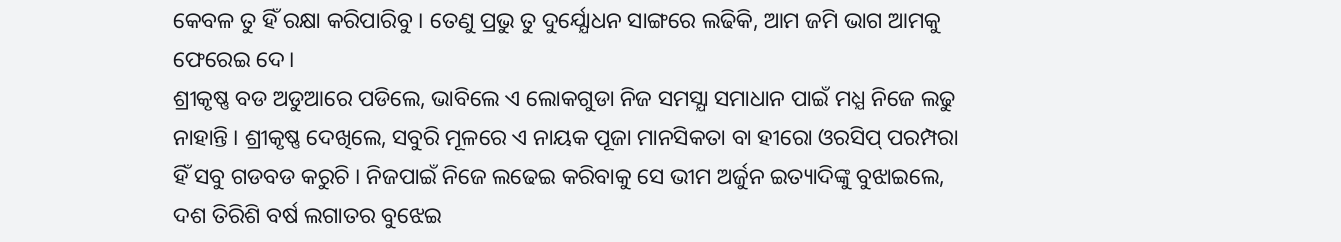କେବଳ ତୁ ହିଁ ରକ୍ଷା କରିପାରିବୁ । ତେଣୁ ପ୍ରଭୁ ତୁ ଦୁର୍ଯ୍ଯୋଧନ ସାଙ୍ଗରେ ଲଢିକି, ଆମ ଜମି ଭାଗ ଆମକୁ ଫେରେଇ ଦେ।
ଶ୍ରୀକୃଷ୍ଣ ବଡ ଅଡୁଆରେ ପଡିଲେ, ଭାବିଲେ ଏ ଲୋକଗୁଡା ନିଜ ସମସ୍ଯା ସମାଧାନ ପାଇଁ ମଧ୍ଯ ନିଜେ ଲଢୁ ନାହାନ୍ତି । ଶ୍ରୀକୃଷ୍ଣ ଦେଖିଲେ, ସବୁରି ମୂଳରେ ଏ ନାୟକ ପୂଜା ମାନସିକତା ବା ହୀରୋ ଓରସିପ୍ ପରମ୍ପରା ହିଁ ସବୁ ଗଡବଡ କରୁଚି । ନିଜପାଇଁ ନିଜେ ଲଢେଇ କରିବାକୁ ସେ ଭୀମ ଅର୍ଜୁନ ଇତ୍ୟାଦିଙ୍କୁ ବୁଝାଇଲେ, ଦଶ ତିରିଶି ବର୍ଷ ଲଗାତର ବୁଝେଇ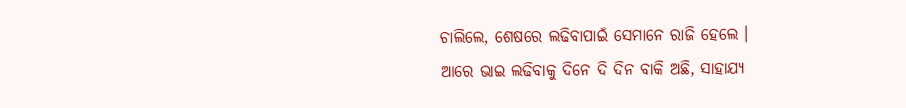ଚାଲିଲେ, ଶେଷରେ ଲଢିବାପାଇଁ ସେମାନେ ରାଜି ହେଲେ ।
ଆରେ ଭାଇ ଲଢିବାକୁ ଦିନେ ଦି ଦିନ ବାକି ଅଛି, ସାହାଯ୍ୟ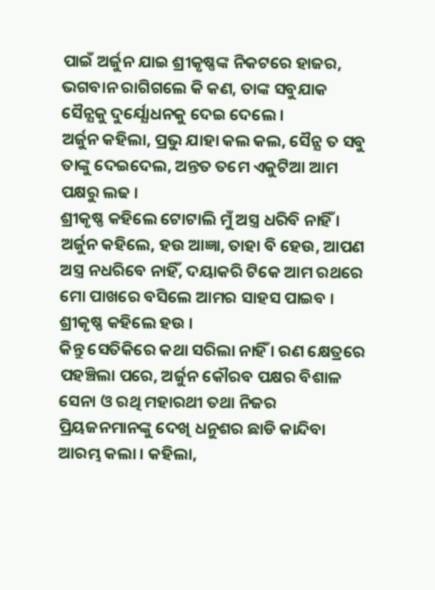ପାଇଁ ଅର୍ଜୁନ ଯାଇ ଶ୍ରୀକୃଷ୍ଣଙ୍କ ନିକଟରେ ହାଜର, ଭଗବାନ ରାଗିଗଲେ କି କଣ, ତାଙ୍କ ସବୁଯାକ ସୈନ୍ଯକୁ ଦୁର୍ଯ୍ଯୋଧନକୁ ଦେଇ ଦେଲେ ।
ଅର୍ଜୁନ କହିଲା, ପ୍ରଭୁ ଯାହା କଲ କଲ, ସୈନ୍ଯ ତ ସବୁ ତାଙ୍କୁ ଦେଇଦେଲ, ଅନ୍ତତ ତମେ ଏକୁଟିଆ ଆମ ପକ୍ଷରୁ ଲଢ ।
ଶ୍ରୀକୃଷ୍ଣ କହିଲେ ଟୋଟାଲି ମୁଁ ଅସ୍ତ୍ର ଧରିବି ନାହିଁ ।
ଅର୍ଜୁନ କହିଲେ, ହଉ ଆଜ୍ଞା, ତାହା ବି ହେଉ, ଆପଣ ଅସ୍ତ୍ର ନଧରିବେ ନାହିଁ, ଦୟାକରି ଟିକେ ଆମ ରଥରେ ମୋ ପାଖରେ ବସିଲେ ଆମର ସାହସ ପାଇବ ।
ଶ୍ରୀକୃଷ୍ଣ କହିଲେ ହଉ ।
କିନ୍ତୁ ସେତିକିରେ କଥା ସରିଲା ନାହିଁ । ରଣ କ୍ଷେତ୍ରରେ ପହଞ୍ଚିଲା ପରେ, ଅର୍ଜୁନ କୌରବ ପକ୍ଷର ବିଶାଳ ସେନା ଓ ରଥି ମହାରଥୀ ତଥା ନିଜର ପ୍ରିୟଜନମାନଙ୍କୁ ଦେଖି ଧନୁଶର ଛାଡି କାନ୍ଦିବା ଆରମ୍ଭ କଲା । କହିଲା,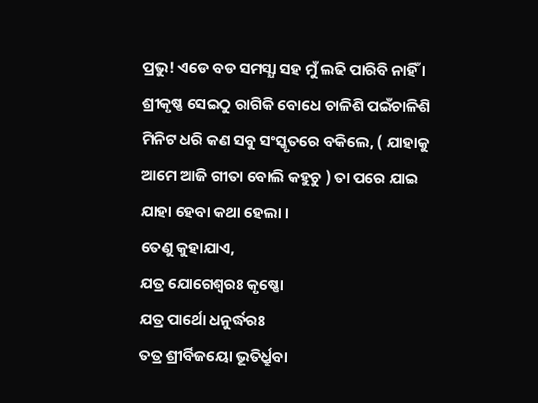ପ୍ରଭୁ! ଏଡେ ବଡ ସମସ୍ଯା ସହ ମୁଁ ଲଢି ପାରିବି ନାହିଁ ।
ଶ୍ରୀକୃଷ୍ଣ ସେଇଠୁ ରାଗିକି ବୋଧେ ଚାଳିଶି ପଇଁଚାଳିଶି ମିନିଟ ଧରି କଣ ସବୁ ସଂସ୍କୃତରେ ବକିଲେ, ( ଯାହାକୁ ଆମେ ଆଜି ଗୀତା ବୋଲି କହୁଚୁ ) ତା ପରେ ଯାଇ ଯାହା ହେବା କଥା ହେଲା ।
ତେଣୁ କୁହାଯାଏ,
ଯତ୍ର ଯୋଗେଶ୍ୱରଃ କୃଷ୍ଣୋ
ଯତ୍ର ପାର୍ଥୋ ଧନୁର୍ଦ୍ଧରଃ
ତତ୍ର ଶ୍ରୀର୍ବିଜୟୋ ଭୂତିର୍ଧ୍ରୁବା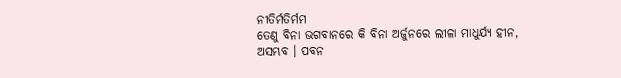ନୀତିର୍ମତିର୍ମମ
ତେଣୁ ବିନା ଭଗବାନରେ କି ବିନା ଅର୍ଜୁନରେ ଲୀଳା ମାଧୁର୍ଯ୍ଯ ହୀନ, ଅସମ୍ଭବ । ପବନ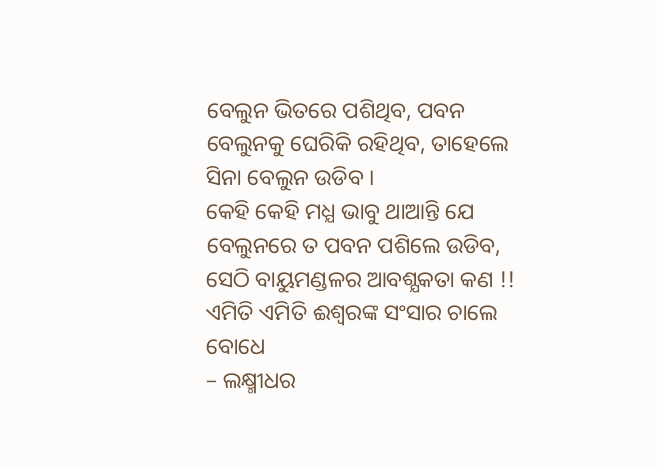ବେଲୁନ ଭିତରେ ପଶିଥିବ, ପବନ ବେଲୁନକୁ ଘେରିକି ରହିଥିବ, ତାହେଲେ ସିନା ବେଲୁନ ଉଡିବ ।
କେହି କେହି ମଧ୍ଯ ଭାବୁ ଥାଆନ୍ତି ଯେ ବେଲୁନରେ ତ ପବନ ପଶିଲେ ଉଡିବ, ସେଠି ବାୟୁମଣ୍ଡଳର ଆବଶ୍ଯକତା କଣ !!
ଏମିତି ଏମିତି ଈଶ୍ୱରଙ୍କ ସଂସାର ଚାଲେ ବୋଧେ
– ଲକ୍ଷ୍ମୀଧର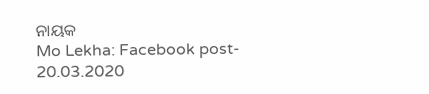ନାୟକ
Mo Lekha: Facebook post- 20.03.2020